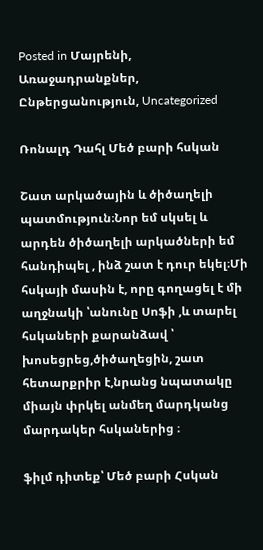Posted in Մայրենի, Առաջադրանքներ, Ընթերցանություն, Uncategorized

Ռոնալդ Դահլ Մեծ բարի հսկան

Շատ արկածային և ծիծաղելի պատմություն։Նոր եմ սկսել և արդեն ծիծաղելի արկածների եմ հանդիպել , ինձ շատ է դուր եկել։Մի հսկայի մասին է, որը գողացել է մի աղջնակի ՝անունը Սոֆի ,և տարել հսկաների քարանձավ ՝ խոսեցրեց,ծիծաղեցին, շատ հետարքրիր է,նրանց նպատակը միայն փրկել անմեղ մարդկանց մարդակեր հսկաներից ։

ֆիլմ դիտեք՝ Մեծ բարի Հսկան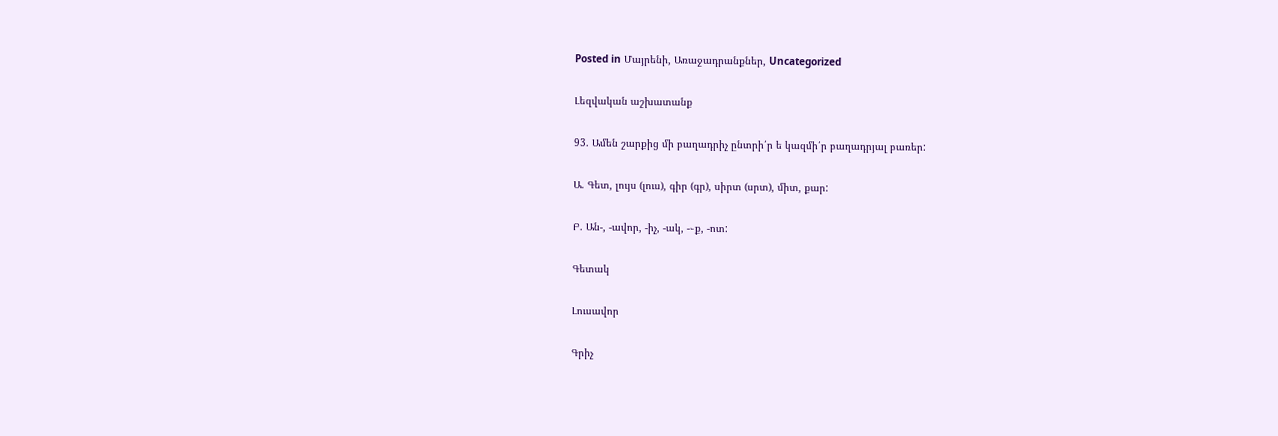Posted in Մայրենի, Առաջադրանքներ, Uncategorized

Լեզվական աշխատանք

93. Ամեն շարքից մի բաղադրիչ ընտրի՛ր ե կազմի՛ր բաղադրյալ բառեր:

Ա. Գետ, լույս (լուս), գիր (գր), սիրտ (սրտ), միտ, քար:

Բ. Ան-, -ավոր, -իչ, -ակ, -֊ք, -ոտ:

Գետակ

Լուսավոր

Գրիչ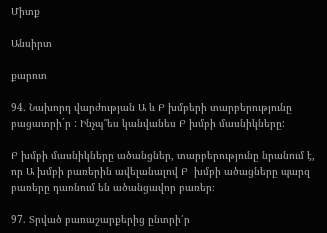Միտք

Անսիրտ

քարոտ

94. Նախորդ վարժության Ա և Բ խմբերի տարբերությունը բացատրի´ր : Ինչպ՞ես կանվանես Բ խմբի մասնիկները:

Բ խմբի մասնիկները ածանցներ, տարբերությունը նրանում է, որ Ա խմբի բառերին ավելանալով Բ  խմբի ածացները պարզ բառերը դառնում են ածանցավոր բառեր։

97. Տրված բառաշարքերից ընտրի՛ր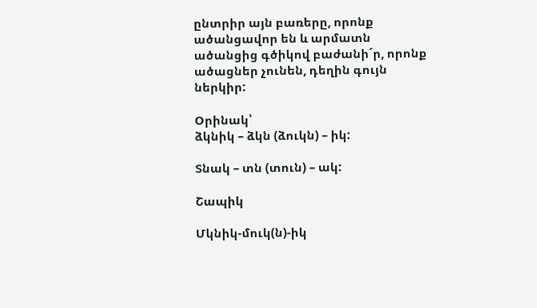ընտրիր այն բառերը, որոնք ածանցավոր են և արմատն ածանցից գծիկով բաժանի´ր, որոնք ածացներ չունեն, դեղին գույն ներկիր:

Օրինակ՝
ձկնիկ – ձկն (ձուկն) – իկ:

Տնակ – տն (տուն) – ակ:

Շապիկ

Մկնիկ-մուկ(ն)-իկ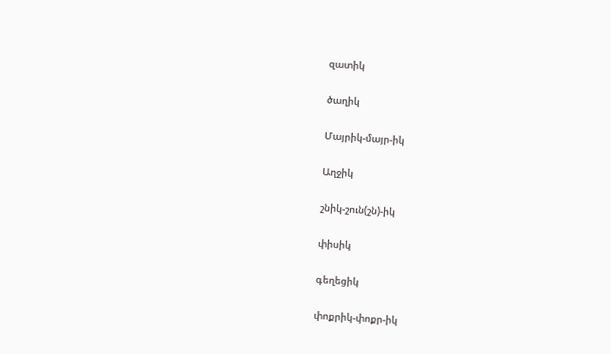զատիկ

ծաղիկ

Մայրիկ-մայր-իկ

Աղջիկ

շնիկ-շուն(շն)-իկ

փիսիկ

գեղեցիկ

փոքրիկ-փոքր-իկ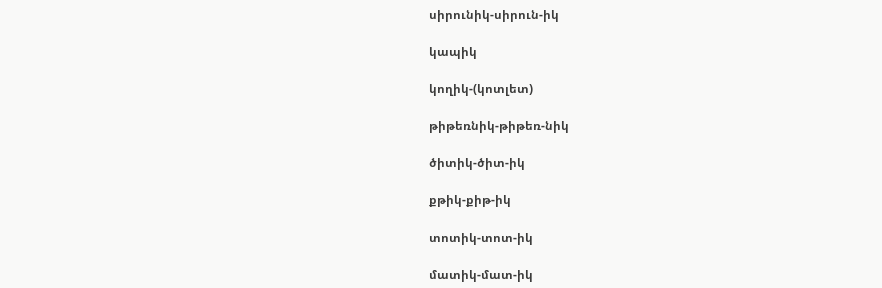սիրունիկ-սիրուն-իկ

կապիկ

կողիկ-(կոտլետ)

թիթեռնիկ-թիթեռ-նիկ

ծիտիկ-ծիտ-իկ

քթիկ-քիթ-իկ

տոտիկ-տոտ-իկ

մատիկ-մատ-իկ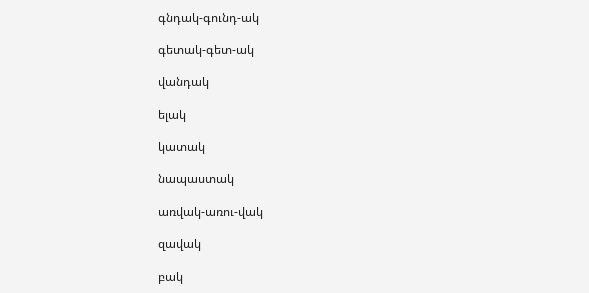գնդակ-գունդ-ակ

գետակ-գետ-ակ

վանդակ

ելակ

կատակ

նապաստակ

առվակ-առու-վակ

զավակ

բակ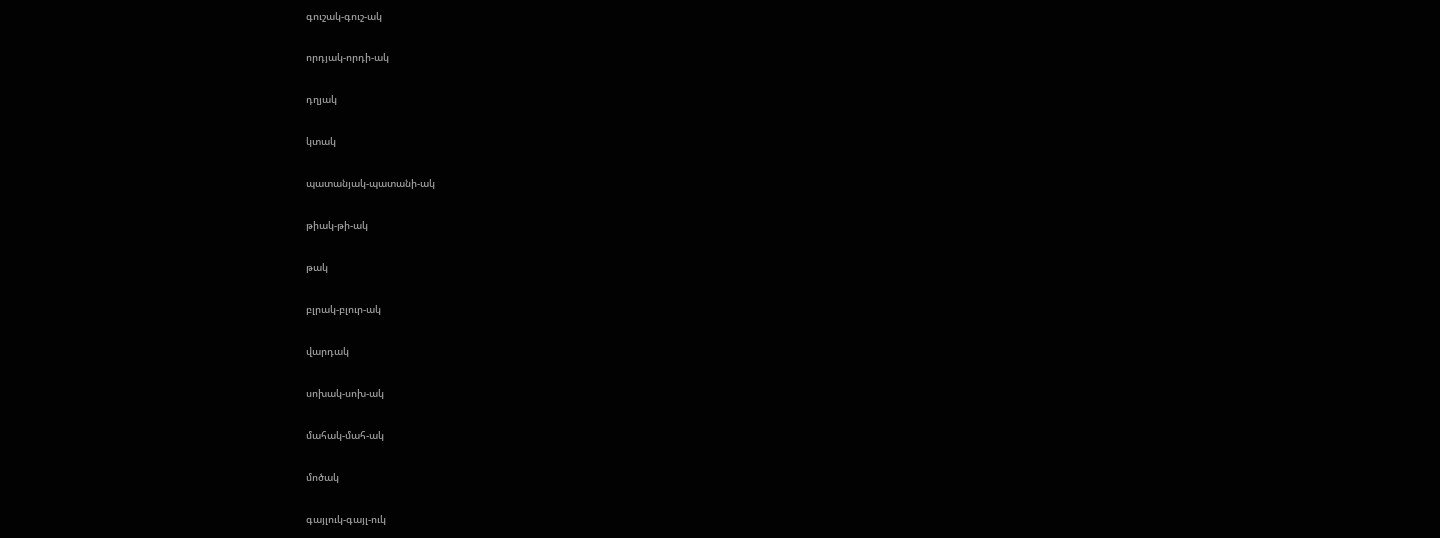գուշակ-գուշ-ակ

որդյակ-որդի-ակ

դղյակ

կտակ

պատանյակ-պատանի-ակ

թիակ-թի-ակ

թակ

բլրակ-բլուր-ակ

վարդակ

սոխակ-սոխ-ակ

մահակ-մահ-ակ

մոծակ

գայլուկ-գայլ-ուկ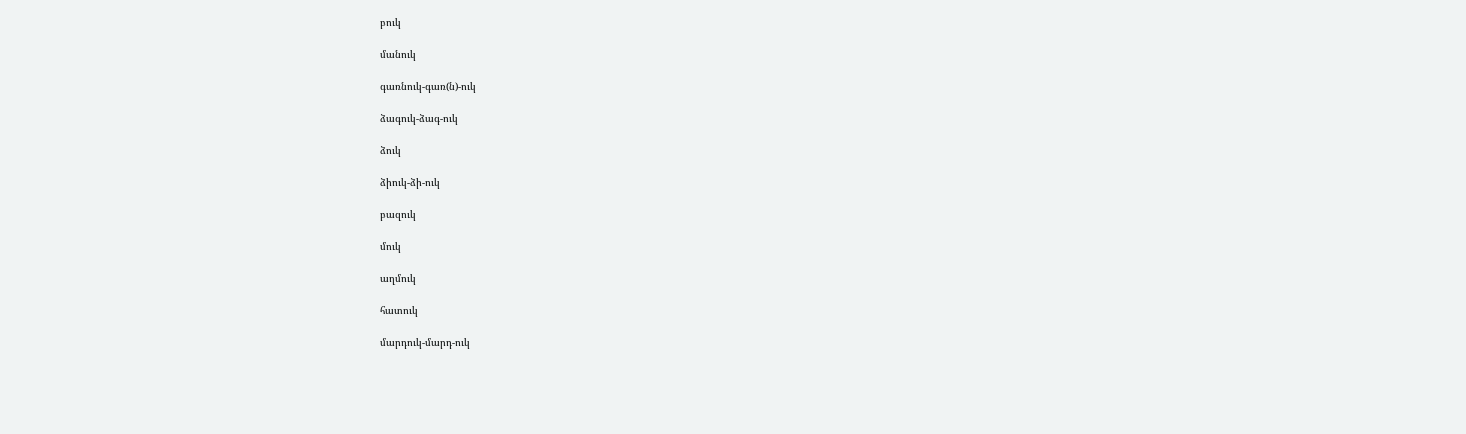բուկ

մանուկ

գառնուկ-գառ(ն)-ուկ

ձագուկ-ձագ-ուկ

ձուկ

ձիուկ-ձի-ուկ

բազուկ

մուկ

աղմուկ

հատուկ

մարդուկ-մարդ-ուկ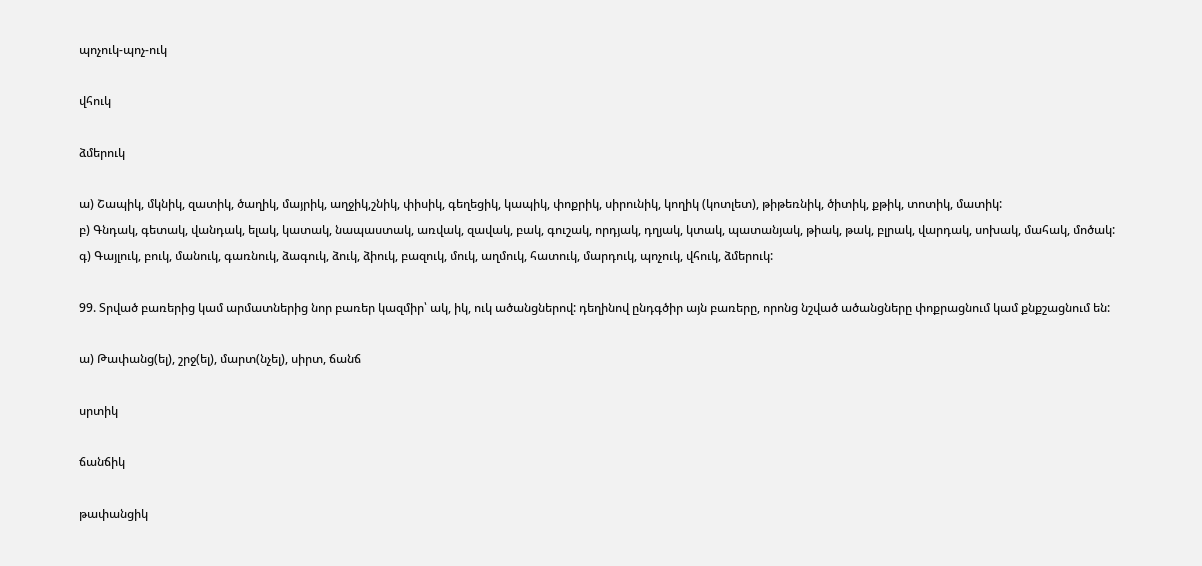պոչուկ-պոչ-ուկ

վհուկ

ձմերուկ

ա) Շապիկ, մկնիկ, զատիկ, ծաղիկ, մայրիկ, աղջիկ,շնիկ, փիսիկ, գեղեցիկ, կապիկ, փոքրիկ, սիրունիկ, կողիկ (կոտլետ), թիթեռնիկ, ծիտիկ, քթիկ, տոտիկ, մատիկ:
բ) Գնդակ, գետակ, վանդակ, ելակ, կատակ, նապաստակ, առվակ, զավակ, բակ, գուշակ, որդյակ, դղյակ, կտակ, պատանյակ, թիակ, թակ, բլրակ, վարդակ, սոխակ, մահակ, մոծակ:
գ) Գայլուկ, բուկ, մանուկ, գառնուկ, ձագուկ, ձուկ, ձիուկ, բազուկ, մուկ, աղմուկ, հատուկ, մարդուկ, պոչուկ, վհուկ, ձմերուկ:

99. Տրված բառերից կամ արմատներից նոր բառեր կազմիր՝ ակ, իկ, ուկ ածանցներով: դեղինով ընդգծիր այն բառերը, որոնց նշված ածանցները փոքրացնում կամ քնքշացնում են:

ա) Թափանց(ել), շրջ(ել), մարտ(նչել), սիրտ, ճանճ

սրտիկ

ճանճիկ

թափանցիկ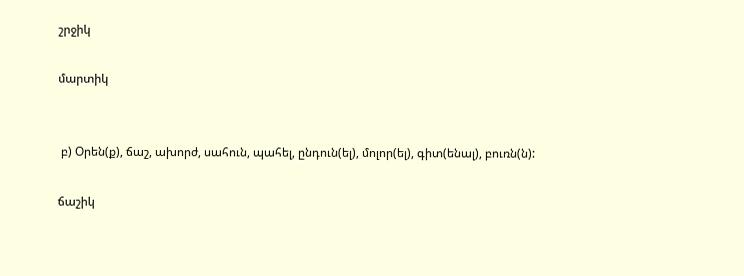շրջիկ

մարտիկ


 բ) Օրեն(ք), ճաշ, ախորժ, սահուն, պահել, ընդուն(ել), մոլոր(ել), գիտ(ենալ), բուռն(ն):

ճաշիկ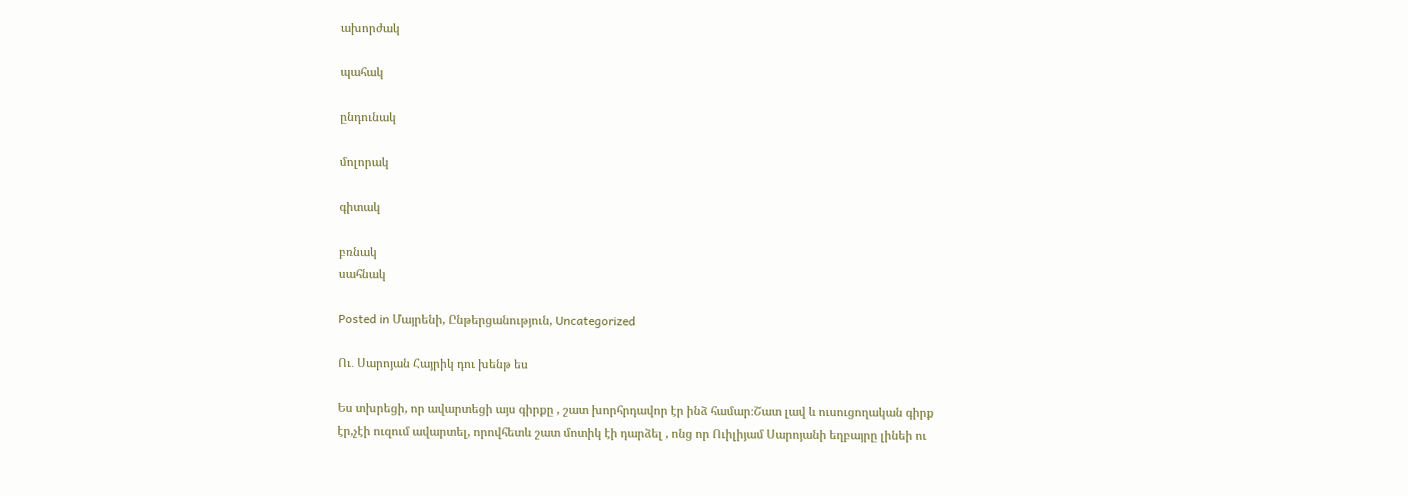ախորժակ

պահակ

ընդունակ

մոլորակ

գիտակ

բռնակ
սահնակ

Posted in Մայրենի, Ընթերցանություն, Uncategorized

Ու․ Սարոյան Հայրիկ դու խենթ ես

Ես տխրեցի, որ ավարտեցի այս գիրքը , շատ խորհրդավոր էր ինձ համար։Շատ լավ և ուսուցողական գիրք էր,չէի ուզում ավարտել, որովհետև շատ մոտիկ էի դարձել , ոնց որ Ուիլիյամ Սարոյանի եղբայրը լինեի ու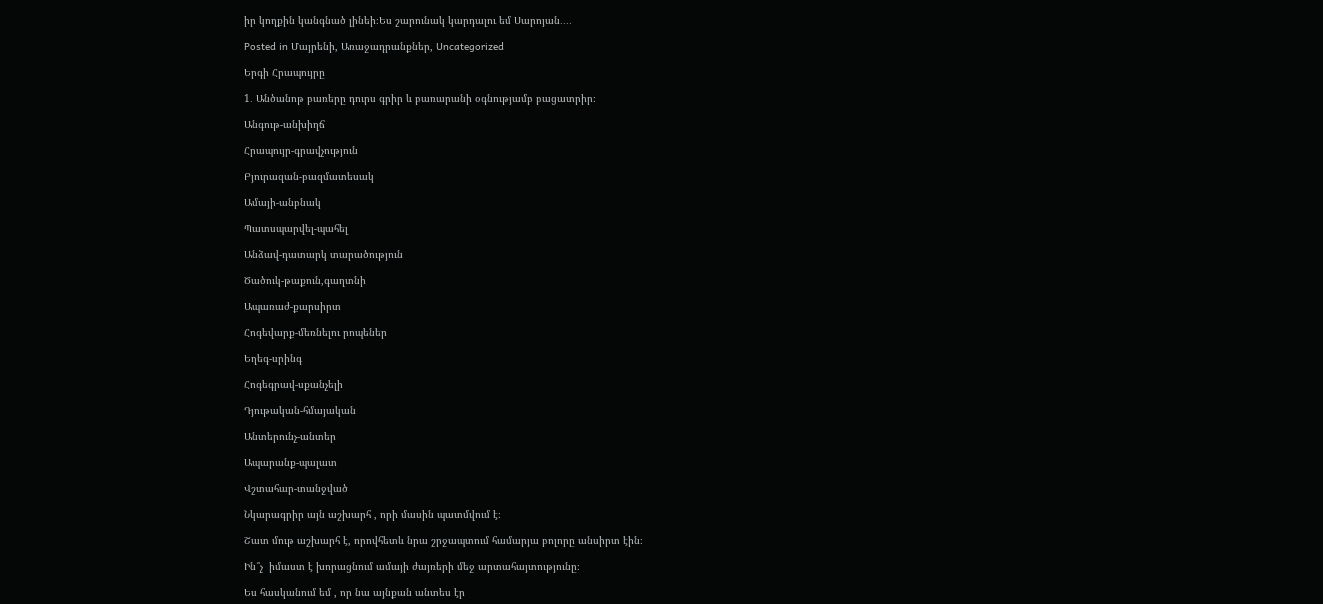իր կողքին կանգնած լինեի։Ես շարունակ կարդալու եմ Սարոյան․․․․

Posted in Մայրենի, Առաջադրանքներ, Uncategorized

Երգի Հրապույրը

1․ Անծանոթ բառերը դուրս գրիր և բառարանի օգնությամբ բացատրիր։

Անգութ-անխիղճ

Հրապույր-գրավչություն

Բյուրազան-բազմատեսակ

Ամայի-անբնակ

Պատսպարվել-պահել

Անձավ-դատարկ տարածություն

Ծածուկ-թաքուն,գաղտնի

Ապառաժ-քարսիրտ

Հոգեվարք-մեռնելու րոպեներ

Եղեգ-սրինգ

Հոգեգրավ-սքանչելի

Դյութական-հմայական

Անտերունչ-անտեր

Ապարանք-պալատ

Վշտահար-տանջված

Նկարագրիր այն աշխարհ , որի մասին պատմվում է։

Շատ մութ աշխարհ է, որովհետև նրա շրջապտում համարյա բոլորը անսիրտ էին։

Ին՞չ  իմաստ է խորացնում ամայի ժայռերի մեջ արտահայտությունը։

Ես հասկանում եմ , որ նա այնքան անտես էր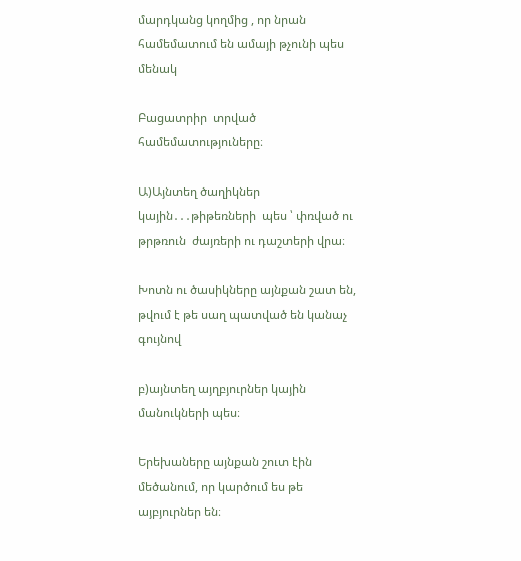մարդկանց կողմից , որ նրան համեմատում են ամայի թչունի պես մենակ

Բացատրիր  տրված համեմատություները։

Ա)Այնտեղ ծաղիկներ կային․․․թիթեռների  պես ՝ փռված ու թրթռուն  ժայռերի ու դաշտերի վրա։

Խոտն ու ծասիկները այնքան շատ են, թվում է թե սաղ պատված են կանաչ գույնով

բ)այնտեղ այղբյուրներ կային մանուկների պես։

Երեխաները այնքան շուտ էին մեծանում, որ կարծում ես թե այբյուրներ են։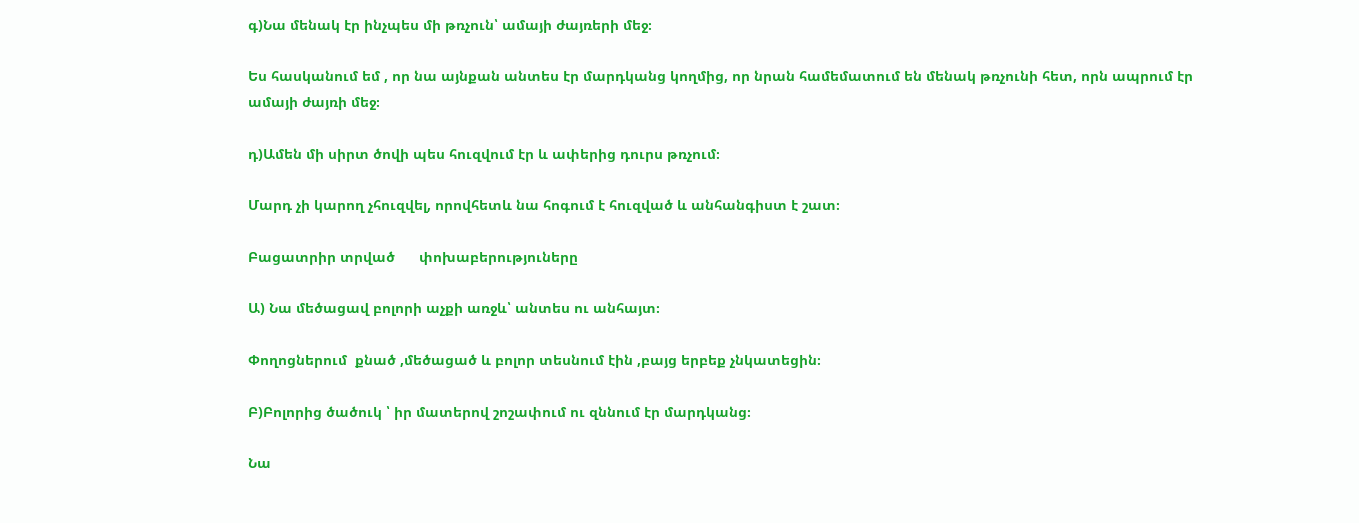գ)Նա մենակ էր ինչպես մի թռչուն՝ ամայի ժայռերի մեջ։

Ես հասկանում եմ , որ նա այնքան անտես էր մարդկանց կողմից, որ նրան համեմատում են մենակ թռչունի հետ, որն ապրում էր ամայի ժայռի մեջ։

դ)Ամեն մի սիրտ ծովի պես հուզվում էր և ափերից դուրս թռչում։

Մարդ չի կարող չհուզվել, որովհետև նա հոգում է հուզված և անհանգիստ է շատ։

Բացատրիր տրված      փոխաբերություները

Ա) Նա մեծացավ բոլորի աչքի առջև՝ անտես ու անհայտ։

Փողոցներում  քնած ,մեծացած և բոլոր տեսնում էին ,բայց երբեք չնկատեցին։

Բ)Բոլորից ծածուկ ՝ իր մատերով շոշափում ու զննում էր մարդկանց։

Նա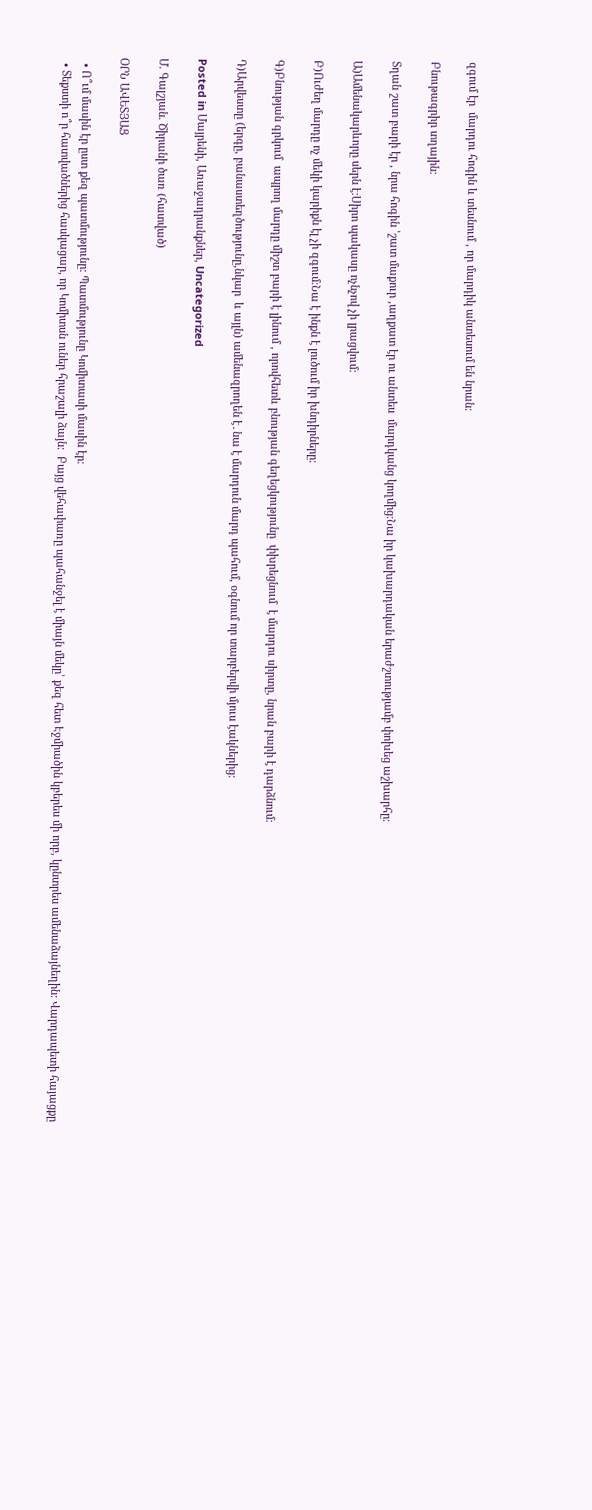զգում էր  մարդու հոգին և տեսնում , որ մարդիկ անտեսում են նրան։

Բնութագրիր տղային։

Տղան շատ բարի էր , նրա հոգին ՝շատ մաքուր ,աղքատ էր ու անտես  մարդկանց կողմից։Նա իր կախարդական երաժշտությամբ փոխեց աշխարհը։

Ա)Ամենակարևորը սերն է։Սիրո պակասը ոչնչով չի լրացվում։

Բ)Ուժեղ մարդը ոչ մեկի կարիքն էլ չի զգում։Նա է ինքն է լուծում իր խնդիրները։

Գ)Բնության գրկում  ապրող մարդը միշտ բարի է լինում , որովհետև բնության գեղեցկությունը  փխրեցնում  է մարդու սիրտը, նրան բարի է դարձնում։

Դ)Արվեստը (երգը, բանաստեղծությունը,նկար  և այլն) ամենազրողեն է․նա է մարդուն մարդ պահում, օգնում որ տարբերվի մյուս էակներից։

Posted in Մայրենի, Առաջադրանքներ, Uncategorized

Մ. Գալշյան. Ծիրանի ծառ (հատված)

ՕՐՆ ԱՎԵՏՅԱՑ

  • Ո՞ւմ մասին էր ըստ քեզ պատմությունը: Պատմությունը Կոմիտասի մասին էր։
  • Տեքստի ո՞ր հատվածներից հասկացար, որ Կոմիտսն ուներ հրաշալի ձայն:  Բայց վեհափառը պահանջել է միայն մեկը՝ քեզ հետ Էջմիածին կբերես մի որբ, կընտրես ամենաձայնեղին: Վարդապետի հայացքը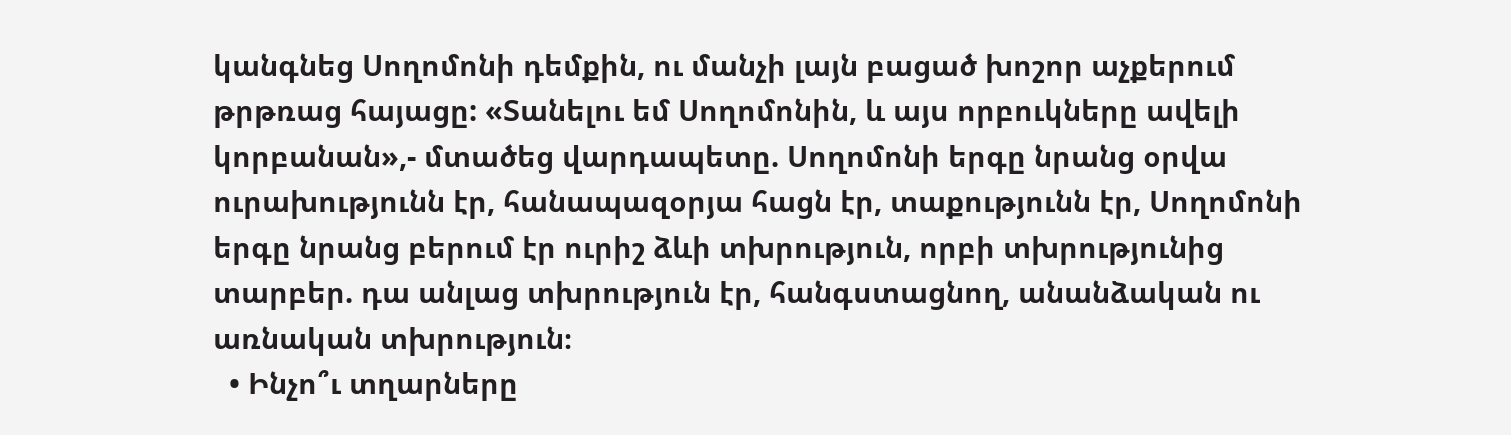կանգնեց Սողոմոնի դեմքին, ու մանչի լայն բացած խոշոր աչքերում թրթռաց հայացը: «Տանելու եմ Սողոմոնին, և այս որբուկները ավելի կորբանան»,- մտածեց վարդապետը. Սողոմոնի երգը նրանց օրվա ուրախությունն էր, հանապազօրյա հացն էր, տաքությունն էր, Սողոմոնի երգը նրանց բերում էր ուրիշ ձևի տխրություն, որբի տխրությունից տարբեր. դա անլաց տխրություն էր, հանգստացնող, անանձական ու առնական տխրություն։
  • Ինչո՞ւ տղարները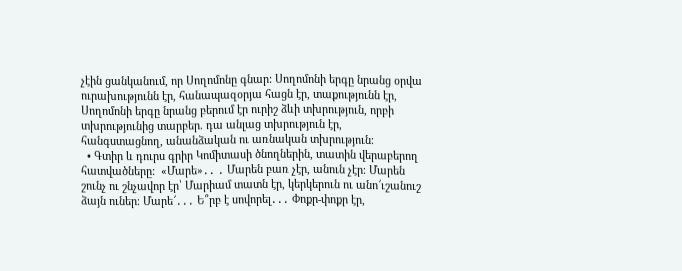չէին ցանկանում, որ Սողոմոնը գնար: Սողոմոնի երգը նրանց օրվա ուրախությունն էր, հանապազօրյա հացն էր, տաքությունն էր, Սողոմոնի երգը նրանց բերում էր ուրիշ ձևի տխրություն, որբի տխրությունից տարբեր. դա անլաց տխրություն էր, հանգստացնող, անանձական ու առնական տխրություն։
  • Գտիր և դուրս գրիր Կոմիտասի ծնողներին, տատին վերաբերող հատվածները:  «Մարե»․․ ․ Մարեն բառ չէր, անուն չէր։ Մարեն շունչ ու շնչավոր էր՝ Մարիամ տատն էր, կերկերուն ու անո՜ւշանուշ ձայն ուներ։ Մարե՜․․․ Ե՞րբ է սովորել․․․ Փոքր-փոքր էր,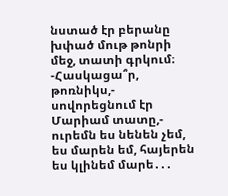նստած էր բերանը խփած մութ թոնրի մեջ, տատի գրկում։ -Հասկացա՞ր, թոռնիկս,- սովորեցնում էր Մարիամ տատը,- ուրեմն ես նենեն չեմ, ես մարեն եմ, հայերեն ես կլինեմ մարե․․․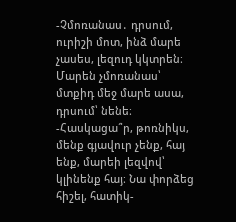-Չմոռանաս․ դրսում, ուրիշի մոտ, ինձ մարե չասես, լեզուդ կկտրեն։ Մարեն չմոռանաս՝ մտքիդ մեջ մարե ասա, դրսում՝ նենե։ -Հասկացա՞ր, թոռնիկս, մենք գյավուր չենք, հայ ենք, մարեի լեզվով՝ կլինենք հայ։ Նա փորձեց հիշել, հատիկ-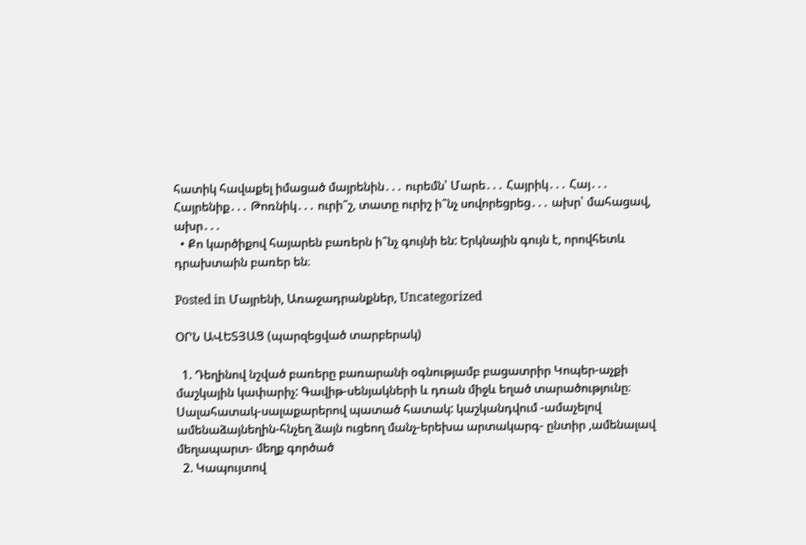հատիկ հավաքել իմացած մայրենին․․․ ուրեմն՝ Մարե․․․ Հայրիկ․․․ Հայ․․․ Հայրենիք․․․ Թոռնիկ․․․ ուրի՞շ, տատը ուրիշ ի՞նչ սովորեցրեց․․․ ախր՝ մահացավ, ախր․․․
  • Քո կարծիքով հայարեն բառերն ի՞նչ գույնի են: Երկնային գույն է, որովհետև դրախտաին բառեր են։

Posted in Մայրենի, Առաջադրանքներ, Uncategorized

ՕՐՆ ԱՎԵՏՅԱՑ (պարզեցված տարբերակ)

  1. Դեղինով նշված բառերը բառարանի օգնությամբ բացատրիր Կոպեր-աչքի մաշկային կափարիչ: Գավիթ-սենյակների և դռան միջև եղած տարածությունը։ Սալահատակ-սալաքարերով պատած հատակ: կաշկանդվում -ամաչելով ամենաձայնեղին-հնչեղ ձայն ուցեող մանչ-երեխա արտակարգ- ընտիր ,ամենալավ մեղապարտ- մեղք գործած
  2. Կապույտով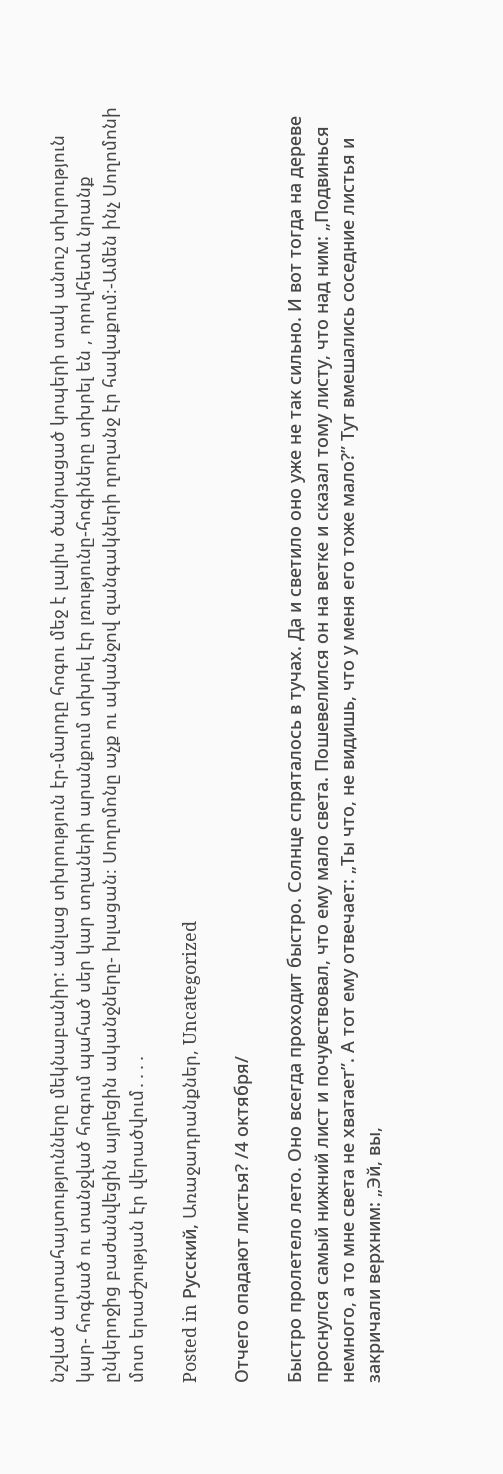նշված արտահայտությունները մեկնաբանիր: անլաց տխրություն էր-մարդը հոգու մեջ է լալիս ծանրացած կոպերի տակ անուշ տխրություն կար- հոգնած ու տանջված հոգում պահած սեր կար տղաների արանքում տխրել էր լռությունը-հոգիները տխրել են , որովհետև նրանք ընկերոջից բաժանվեցին այրեցին ականջները- խլացան։ Սողոմոնը աչք ու ականջով զանգակների ղողանջ էր հավաքում։-Ամեն ինչ Սողոմոնի մոտ երաժշության էր վերածվում․․․․

Posted in Русский, Առաջադրանքներ, Uncategorized

Отчего опадают листья? /4 октября/

Быстро пролетело лето. Оно всегда проходит быстро. Солнце спряталось в тучах. Да и светило оно уже не так сильно. И вот тогда на дереве проснулся самый нижний лист и почувствовал, что ему мало света. Пошевелился он на ветке и сказал тому листу, что над ним: „Подвинься немного, а то мне света не хватает”. А тот ему отвечает: „Ты что, не видишь, что у меня его тоже мало?” Тут вмешались соседние листья и закричали верхним: „Эй, вы,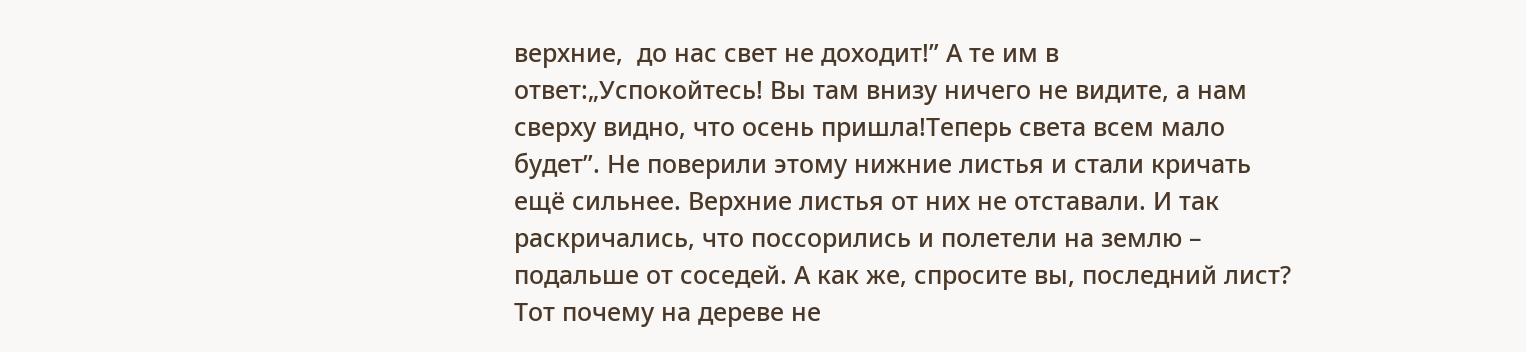верхние,  до нас свет не доходит!” А те им в ответ:„Успокойтесь! Вы там внизу ничего не видите, а нам сверху видно, что осень пришла!Теперь света всем мало будет”. Не поверили этому нижние листья и стали кричать ещё сильнее. Верхние листья от них не отставали. И так раскричались, что поссорились и полетели на землю – подальше от соседей. А как же, спросите вы, последний лист? Тот почему на дереве не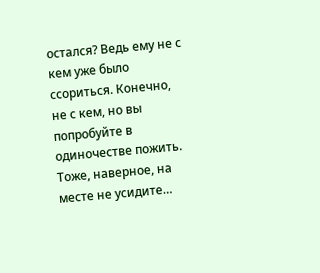остался? Ведь ему не с кем уже было ссориться. Конечно, не с кем, но вы попробуйте в одиночестве пожить. Тоже, наверное, на месте не усидите…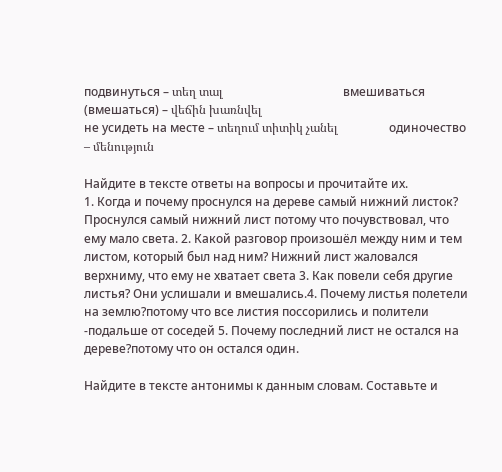подвинуться – տեղ տալ                                        вмешиваться (вмешаться) – վեճին խառնվել
не усидеть на месте – տեղում տիտիկ չանել                 одиночество – մենություն

Найдите в тексте ответы на вопросы и прочитайте их.
1. Когда и почему проснулся на дереве самый нижний листок? Проснулся самый нижний лист потому что почувствовал, что ему мало света. 2. Какой разговор произошёл между ним и тем листом, который был над ним? Нижний лист жаловался верхниму, что ему не хватает света 3. Как повели себя другие листья? Они услишали и вмешались.4. Почему листья полетели на землю?потому что все листия поссорились и полители -подальше от соседей 5. Почему последний лист не остался на дереве?потому что он остался один.

Найдите в тексте антонимы к данным словам. Составьте и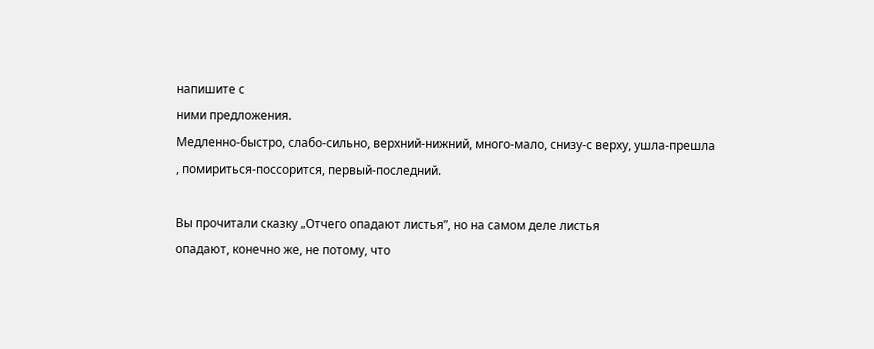напишите с
ними предложения.
Медленно-быстро, слабо-сильно, верхний-нижний, много-мало, снизу-с верху, ушла-прешла , помириться-поссорится, первый-последний.

Вы прочитали сказку „Отчего опадают листья”, но на самом деле листья
опадают, конечно же, не потому, что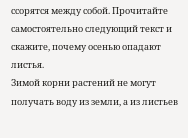ссорятся между собой. Прочитайте
самостоятельно следующий текст и скажите, почему осенью опадают
листья.
Зимой корни растений не могут получать воду из земли, а из листьев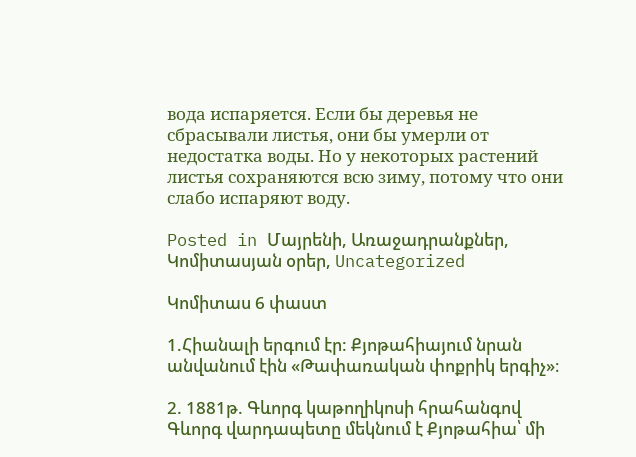вода испаряется. Если бы деревья не сбрасывали листья, они бы умерли от недостатка воды. Но у некоторых растений листья сохраняются всю зиму, потому что они слабо испаряют воду.

Posted in Մայրենի, Առաջադրանքներ, Կոմիտասյան օրեր, Uncategorized

Կոմիտաս 6 փաստ

1.Հիանալի երգում էր: Քյոթահիայում նրան անվանում էին «Թափառական փոքրիկ երգիչ»։

2. 1881թ. Գևորգ կաթողիկոսի հրահանգով Գևորգ վարդապետը մեկնում է Քյոթահիա՝ մի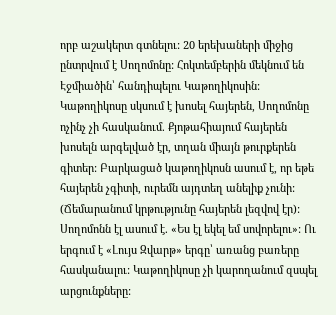որբ աշակերտ գտնելու: 20 երեխաների միջից ընտրվում է Սողոմոնը: Հոկտեմբերին մեկնում են Էջմիածին՝ հանդիպելու Կաթողիկոսին: Կաթողիկոսը սկսում է խոսել հայերեն, Սողոմոնը ոչինչ չի հասկանում. Քյոթահիայում հայերեն խոսելն արգելված էր, տղան միայն թուրքերեն գիտեր: Բարկացած կաթողիկոսն ասում է, որ եթե հայերեն չգիտի, ուրեմն այդտեղ անելիք չունի: (Ճեմարանում կրթությունը հայերեն լեզվով էր): Սողոմոնն էլ ասում է. «Ես էլ եկել եմ սովորելու»: Ու երգում է «Լույս Զվարթ» երգը՝ առանց բառերը հասկանալու: Կաթողիկոսը չի կարողանում զսպել արցունքները: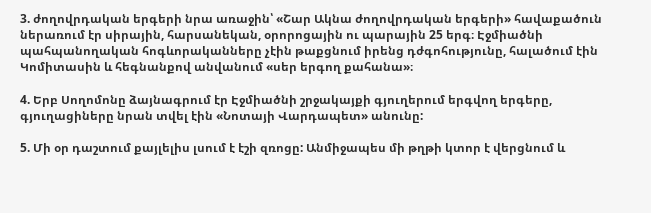3. ժողովրդական երգերի նրա առաջին՝ «Շար Ակնա ժողովրդական երգերի» հավաքածուն ներառում էր սիրային, հարսանեկան, օրորոցային ու պարային 25 երգ։ Էջմիածնի պահպանողական հոգևորականները չէին թաքցնում իրենց դժգոհությունը, հալածում էին Կոմիտասին և հեգնանքով անվանում «սեր երգող քահանա»։

4. Երբ Սողոմոնը ձայնագրում էր Էջմիածնի շրջակայքի գյուղերում երգվող երգերը, գյուղացիները նրան տվել էին «Նոտայի Վարդապետ» անունը:

5. Մի օր դաշտում քայլելիս լսում է էշի զռոցը: Անմիջապես մի թղթի կտոր է վերցնում և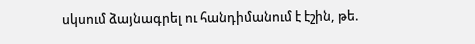սկսում ձայնագրել ու հանդիմանում է էշին, թե.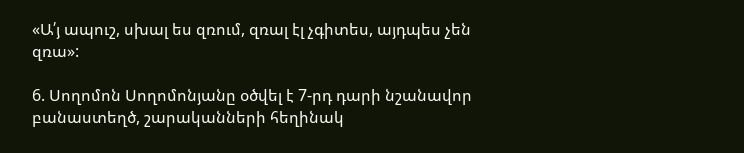«Ա՛յ ապուշ, սխալ ես զռում, զռալ էլ չգիտես, այդպես չեն զռա»:

6. Սողոմոն Սողոմոնյանը օծվել է 7-րդ դարի նշանավոր բանաստեղծ, շարականների հեղինակ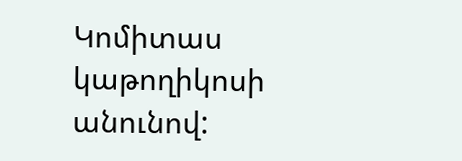Կոմիտաս կաթողիկոսի անունով: